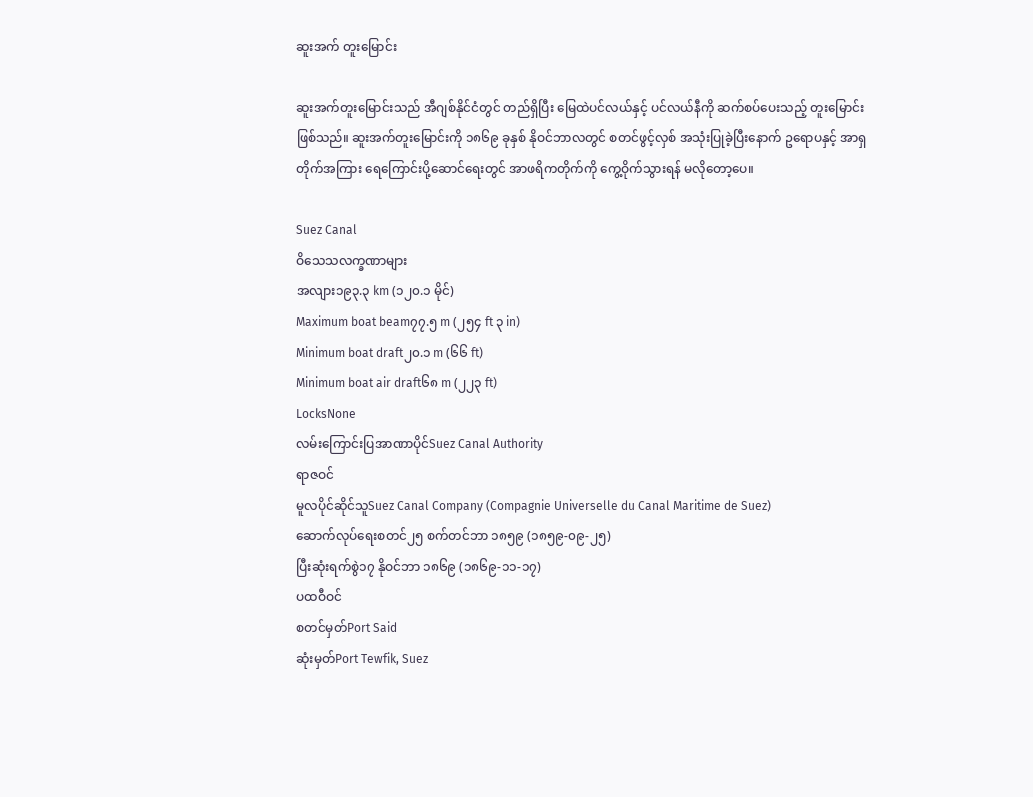ဆူးအက် တူးမြောင်း

ဆူးအက်တူးမြောင်းသည် အီဂျစ်နိုင်ငံတွင် တည်ရှိပြီး မြေထဲပင်လယ်နှင့် ပင်လယ်နီကို ဆက်စပ်ပေးသည့် တူးမြောင်းဖြစ်သည်။ ဆူးအက်တူးမြောင်းကို ၁၈၆၉ ခုနှစ် နိုဝင်ဘာလတွင် စတင်ဖွင့်လှစ် အသုံးပြုခဲ့ပြီးနောက် ဥရောပနှင့် အာရှတိုက်အကြား ရေကြောင်းပို့ဆောင်ရေးတွင် အာဖရိကတိုက်ကို ကွေ့ဝိုက်သွားရန် မလိုတော့ပေ။

Suez Canal
ဝိသေသလက္ခဏာများ
အလျား၁၉၃.၃ km (၁၂၀.၁ မိုင်)
Maximum boat beam၇၇.၅ m (၂၅၄ ft ၃ in)
Minimum boat draft၂၀.၁ m (၆၆ ft)
Minimum boat air draft၆၈ m (၂၂၃ ft)
LocksNone
လမ်းကြောင်းပြအာဏာပိုင်Suez Canal Authority
ရာဇဝင်
မူလပိုင်ဆိုင်သူSuez Canal Company (Compagnie Universelle du Canal Maritime de Suez)
ဆောက်လုပ်ရေးစတင်၂၅ စက်တင်ဘာ ၁၈၅၉ (၁၈၅၉-၀၉-၂၅)
ပြီးဆုံးရက်စွဲ၁၇ နိုဝင်ဘာ ၁၈၆၉ (၁၈၆၉-၁၁-၁၇)
ပထဝီဝင်
စတင်မှတ်Port Said
ဆုံးမှတ်Port Tewfik, Suez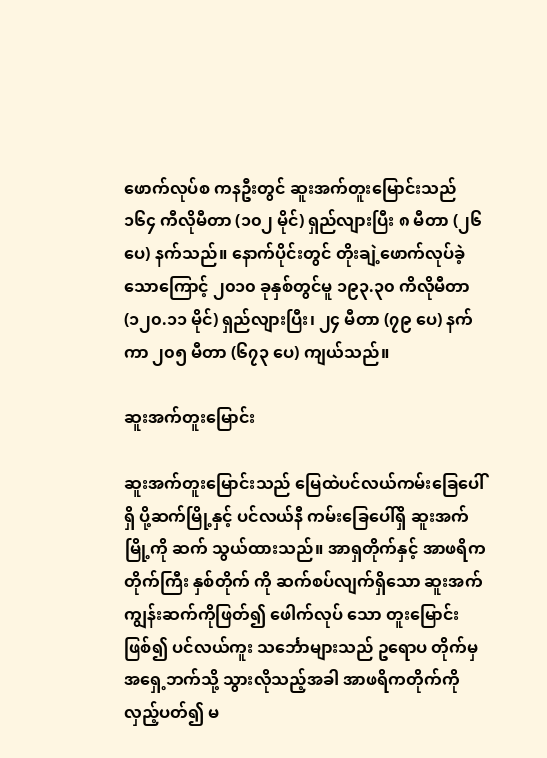ဖောက်လုပ်စ ကနဦးတွင် ဆူးအက်တူးမြောင်းသည် ၁၆၄ ကီလိုမီတာ (၁၀၂ မိုင်) ရှည်လျားပြီး ၈ မီတာ (၂၆ ပေ) နက်သည်။ နောက်ပိုင်းတွင် တိုးချဲ့ဖောက်လုပ်ခဲ့သောကြောင့် ၂၀၁၀ ခုနှစ်တွင်မူ ၁၉၃.၃၀ ကိလိုမီတာ (၁၂၀.၁၁ မိုင်) ရှည်လျားပြီး၊ ၂၄ မီတာ (၇၉ ပေ) နက်ကာ ၂၀၅ မီတာ (၆၇၃ ပေ) ကျယ်သည်။

ဆူးအက်တူးမြောင်း

ဆူးအက်တူးမြောင်းသည် မြေထဲပင်လယ်ကမ်းခြေပေါ်ရှိ ပို့ဆက်မြို့နှင့် ပင်လယ်နီ ကမ်းခြေပေါ်ရှိ ဆူးအက်မြို့ကို ဆက် သွယ်ထားသည်။ အာရှတိုက်နှင့် အာဖရိကတိုက်ကြီး နှစ်တိုက် ကို ဆက်စပ်လျက်ရှိသော ဆူးအက်ကျွန်းဆက်ကိုဖြတ်၍ ဖေါက်လုပ် သော တူးမြောင်းဖြစ်၍ ပင်လယ်ကူး သင်္ဘောများသည် ဥရောပ တိုက်မှ အရှေ့ဘက်သို့ သွားလိုသည့်အခါ အာဖရိကတိုက်ကို လှည့်ပတ်၍ မ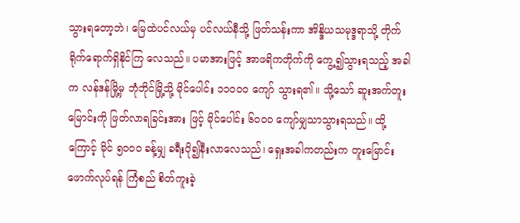သွားရတော့ဘဲ၊ မြေထဲပင်လယ်မှ ပင်လယ်နီသို့ ဖြတ်သန်းကာ အိန္ဒိယသမုဒ္ဒရာသို့ တိုက်ရိုက်ရောက်ရှိနိုင်ကြ လေသည်။ ပမာအားဖြင့် အာဖရိကတိုက်ကို ကွေ့၍သွားရသည့် အခါက လန်ဒန်မြို့မှ ဘုံဘိုင်မြို့သို့ မိုင်ပေါင်း ၁၁ဝဝဝ ကျော် သွားရ၏။ သို့သော် ဆူးအက်တူးမြောင်းကို ဖြတ်လာရခြင်းအား ဖြင့် မိုင်ပေါင်း ၆ဝဝဝ ကျော်မျှသာသွားရသည်။ ထို့ကြောင့် မိုင် ၅ဝဝဝ ခန့်မျှ ခရီးပို၍နီးလာလေသည်၊ ရှေးအခါကတည်းက တူးမြောင်းဖောက်လုပ်ရန် ကြံစည် စိတ်ကူးခဲ့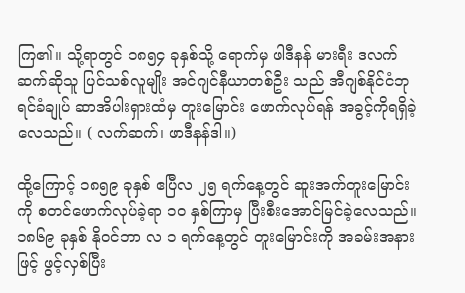ကြ၏။ သို့ရာတွင် ၁၈၅၄ ခုနှစ်သို့ ရောက်မှ ဖါဒီနန် မားရီး ဒလက်ဆက်ဆိုသူ ပြင်သစ်လူမျိုး အင်ဂျင်နီယာတစ်ဦး သည် အီဂျစ်နိုင်ငံဘုရင်ခံချုပ် ဆာအိပါးရှားထံမှ တူးမြောင်း ဖောက်လုပ်ရန် အခွင့်ကိုရရှိခဲ့လေသည်။ ( လက်ဆက်၊ ဖာဒီနန်ဒါ။)

ထို့ကြောင့် ၁၈၅၉ ခုနှစ် ဧပြီလ ၂၅ ရက်နေ့တွင် ဆူးအက်တူးမြောင်းကို စတင်ဖောက်လုပ်ခဲ့ရာ ၁ဝ နှစ်ကြာမှ ပြီးစီးအောင်မြင်ခဲ့လေသည်။ ၁၈၆၉ ခုနှစ် နိုဝင်ဘာ လ ၁ ရက်နေ့တွင် တူးမြောင်းကို အခမ်းအနားဖြင့် ဖွင့်လှစ်ပြီး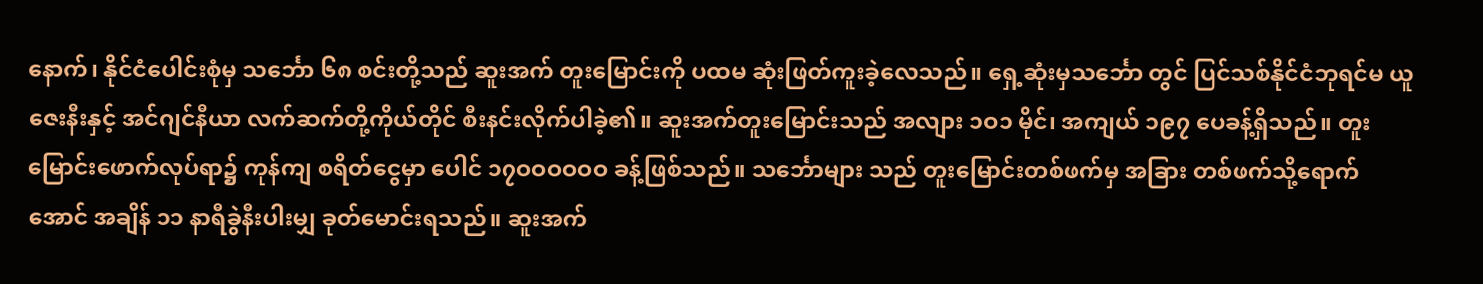နောက်၊ နိုင်ငံပေါင်းစုံမှ သင်္ဘော ၆၈ စင်းတို့သည် ဆူးအက် တူးမြောင်းကို ပထမ ဆုံးဖြတ်ကူးခဲ့လေသည်။ ရှေ့ဆုံးမှသင်္ဘော တွင် ပြင်သစ်နိုင်ငံဘုရင်မ ယူဇေးနီးနှင့် အင်ဂျင်နီယာ လက်ဆက်တို့ကိုယ်တိုင် စီးနင်းလိုက်ပါခဲ့၏။ ဆူးအက်တူးမြောင်းသည် အလျား ၁ဝ၁ မိုင်၊ အကျယ် ၁၉၇ ပေခန့်ရှိသည်။ တူးမြောင်းဖောက်လုပ်ရာ၌ ကုန်ကျ စရိတ်ငွေမှာ ပေါင် ၁၇ဝဝဝဝဝဝ ခန့်ဖြစ်သည်။ သင်္ဘောများ သည် တူးမြောင်းတစ်ဖက်မှ အခြား တစ်ဖက်သို့ရောက်အောင် အချိန် ၁၁ နာရီခွဲနီးပါးမျှ ခုတ်မောင်းရသည်။ ဆူးအက်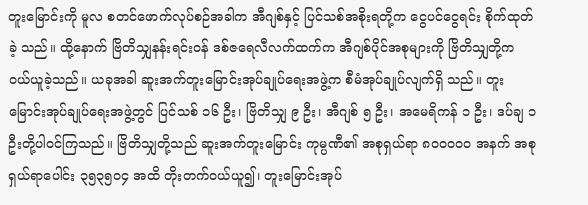တူးမြောင်းကို မူလ စတင်ဖောက်လုပ်စဉ်အခါက အီဂျစ်နှင့် ပြင်သစ်အစိုးရတို့က ငွေပင်ငွေရင်း စိုက်ထုတ်ခဲ့ သည်။ ထို့နောက် ဗြိတိသျှနန်းရင်းဝန် ဒစ်ဇရေလီလက်ထက်က အီဂျစ်ပိုင်အစုများကို ဗြိတိသျှတို့က ဝယ်ယူခဲ့သည်။ ယခုအခါ ဆူးအက်တူးမြောင်းအုပ်ချုပ်ရေးအဖွဲ့က စီမံအုပ်ချုပ်လျက်ရှိ သည်။ တူးမြောင်းအုပ်ချုပ်ရေးအဖွဲ့တွင် ပြင်သစ် ၁၆ ဦး၊ ဗြိတိသျှ ၉ ဦး၊ အီဂျစ် ၅ ဦး၊ အမေရိကန် ၁ ဦး၊ ဒပ်ချ ၁ ဦးတို့ပါဝင်ကြသည်။ ဗြိတိသျှတို့သည် ဆူးအက်တူးမြောင်း ကုမ္ပဏီ၏ အစုရှယ်ရာ ၈ဝဝဝဝဝ အနက် အစုရှယ်ရာပေါင်း ၃၅၃၅ဝ၄ အထိ တိုးတက်ဝယ်ယူ၍၊ တူးမြောင်းအုပ်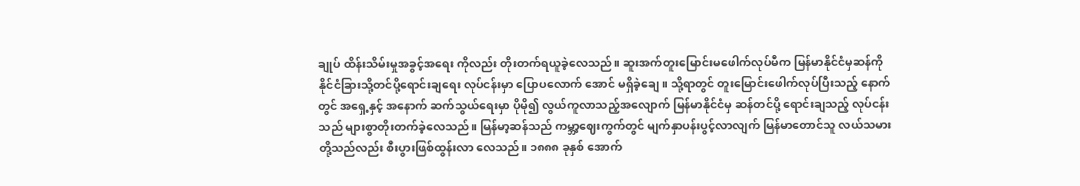ချုပ် ထိန်းသိမ်းမှုအခွင့်အရေး ကိုလည်း တိုးတက်ရယူခဲ့လေသည်။ ဆူးအက်တူးမြောင်းမဖေါက်လုပ်မီက မြန်မာနိုင်ငံမှဆန်ကို နိုင်ငံခြားသို့တင်ပို့ရောင်းချရေး လုပ်ငန်းမှာ ပြောပလောက် အောင် မရှိခဲ့ချေ။ သို့ရာတွင် တူးမြောင်းဖေါက်လုပ်ပြီးသည့် နောက်တွင် အရှေ့နှင့် အနောက် ဆက်သွယ်ရေးမှာ ပိုမို၍ လွယ်ကူလာသည့်အလျောက် မြန်မာနိုင်ငံမှ ဆန်တင်ပို့ ရောင်းချသည့် လုပ်ငန်းသည် များစွာတိုးတက်ခဲ့လေသည်။ မြန်မာ့ဆန်သည် ကမ္ဘာ့ဈေးကွက်တွင် မျက်နှာပန်းပွင့်လာလျက် မြန်မာတောင်သူ လယ်သမားတို့သည်လည်း စီးပွားဖြစ်ထွန်းလာ လေသည်။ ၁၈၈၈ ခုနှစ် အောက်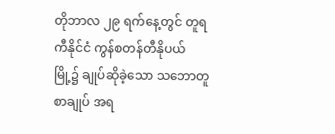တိုဘာလ ၂၉ ရက်နေ့တွင် တူရကီနိုင်ငံ ကွန်စတန်တီနိုပယ်မြို့၌ ချုပ်ဆိုခဲ့သော သဘောတူစာချုပ် အရ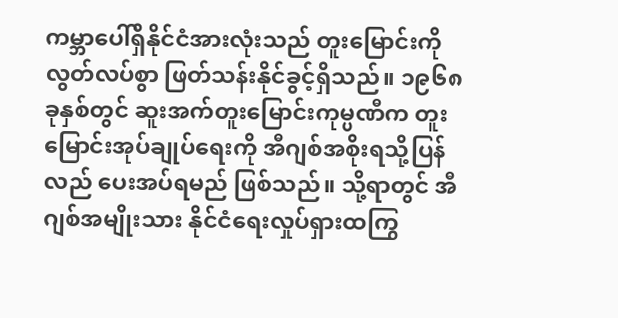ကမ္ဘာပေါ်ရှိနိုင်ငံအားလုံးသည် တူးမြောင်းကို လွတ်လပ်စွာ ဖြတ်သန်းနိုင်ခွင့်ရှိသည်။ ၁၉၆၈ ခုနှစ်တွင် ဆူးအက်တူးမြောင်းကုမ္ပဏီက တူး မြောင်းအုပ်ချုပ်ရေးကို အီဂျစ်အစိုးရသို့ပြန်လည် ပေးအပ်ရမည် ဖြစ်သည်။ သို့ရာတွင် အီဂျစ်အမျိုးသား နိုင်ငံရေးလှုပ်ရှားထကြွ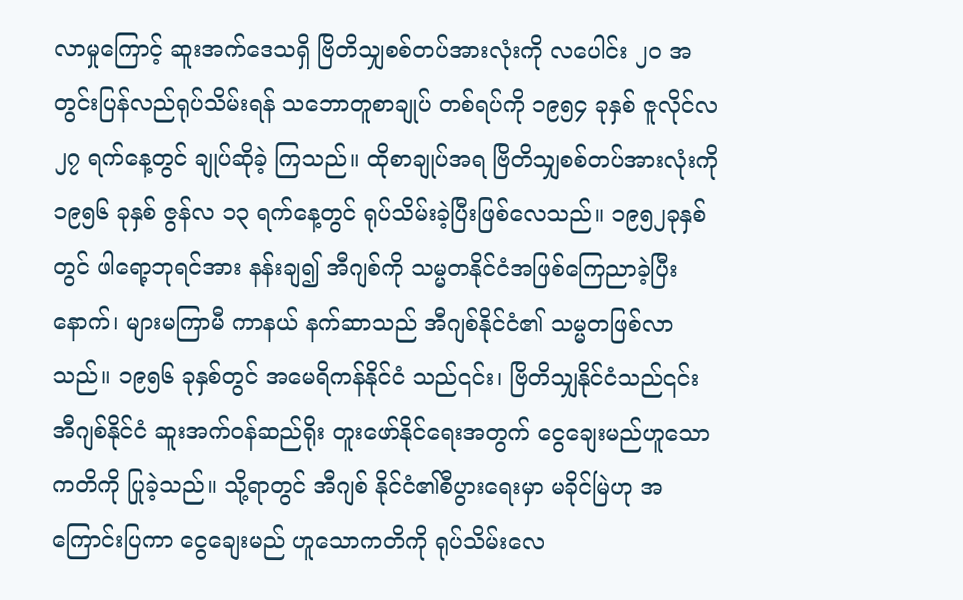လာမှုကြောင့် ဆူးအက်ဒေသရှိ ဗြိတိသျှစစ်တပ်အားလုံးကို လပေါင်း ၂ဝ အတွင်းပြန်လည်ရုပ်သိမ်းရန် သဘောတူစာချုပ် တစ်ရပ်ကို ၁၉၅၄ ခုနှစ် ဇူလိုင်လ ၂၇ ရက်နေ့တွင် ချုပ်ဆိုခဲ့ ကြသည်။ ထိုစာချုပ်အရ ဗြိတိသျှစစ်တပ်အားလုံးကို ၁၉၅၆ ခုနှစ် ဇွန်လ ၁၃ ရက်နေ့တွင် ရုပ်သိမ်းခဲ့ပြီးဖြစ်လေသည်။ ၁၉၅၂ခုနှစ်တွင် ဖါရော့ဘုရင်အား နန်းချ၍ အီဂျစ်ကို သမ္မတနိုင်ငံအဖြစ်ကြေညာခဲ့ပြီးနောက်၊ များမကြာမီ ကာနယ် နက်ဆာသည် အီဂျစ်နိုင်ငံ၏ သမ္မတဖြစ်လာသည်။ ၁၉၅၆ ခုနှစ်တွင် အမေရိကန်နိုင်ငံ သည်၎င်း၊ ဗြိတိသျှနိုင်ငံသည်၎င်း အီဂျစ်နိုင်ငံ ဆူးအက်ဝန်ဆည်ရိုး တူးဖော်နိုင်ရေးအတွက် ငွေချေးမည်ဟူသော ကတိကို ပြုခဲ့သည်။ သို့ရာတွင် အီဂျစ် နိုင်ငံ၏စီပွားရေးမှာ မခိုင်မြဲဟု အကြောင်းပြကာ ငွေချေးမည် ဟူသောကတိကို ရုပ်သိမ်းလေ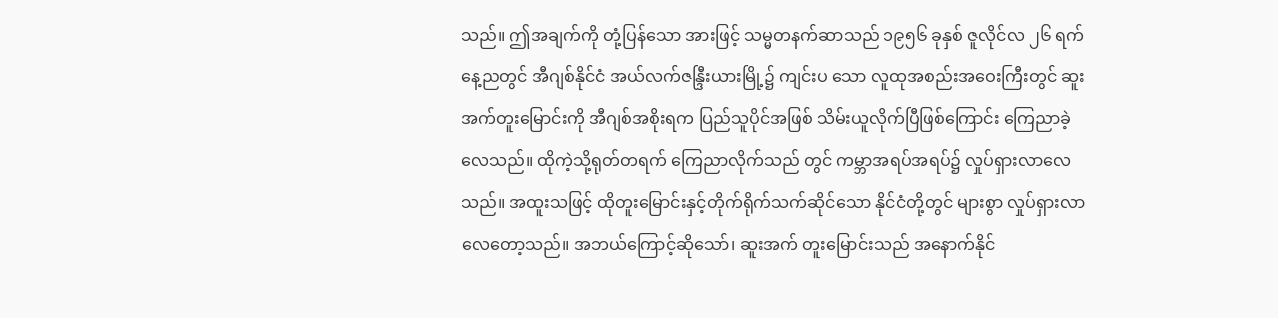သည်။ ဤအချက်ကို တုံ့ပြန်သော အားဖြင့် သမ္မတနက်ဆာသည် ၁၉၅၆ ခုနှစ် ဇူလိုင်လ ၂၆ ရက် နေ့ညတွင် အီဂျစ်နိုင်ငံ အယ်လက်ဇန္ဒြီးယားမြို့၌ ကျင်းပ သော လူထုအစည်းအဝေးကြီးတွင် ဆူးအက်တူးမြောင်းကို အီဂျစ်အစိုးရက ပြည်သူပိုင်အဖြစ် သိမ်းယူလိုက်ပြီဖြစ်ကြောင်း ကြေညာခဲ့လေသည်။ ထိုကဲ့သို့ရုတ်တရက် ကြေညာလိုက်သည် တွင် ကမ္ဘာအရပ်အရပ်၌ လှုပ်ရှားလာလေသည်။ အထူးသဖြင့် ထိုတူးမြောင်းနှင့်တိုက်ရိုက်သက်ဆိုင်သော နိုင်ငံတို့တွင် များစွာ လှုပ်ရှားလာလေတော့သည်။ အဘယ်ကြောင့်ဆိုသော်၊ ဆူးအက် တူးမြောင်းသည် အနောက်နိုင်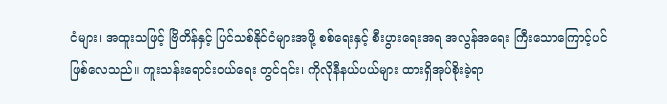ငံများ၊ အထူးသဖြင့် ဗြိတိန်နှင့် ပြင်သစ်နိုင်ငံများအဖို့ စစ်ရေးနှင့် စီးပွားရေးအရ အလွန်အရေး ကြီးသောကြောင့်ပင်ဖြစ်လေသည်။ ကူးသန်းရောင်းဝယ်ရေး တွင်၎င်း၊ ကိုလိုနီနယ်ပယ်များ ထားရှိအုပ်စိုးခဲ့ရာ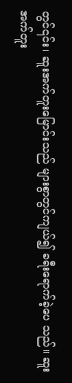တွင်၎င်း၊ ဆူးအက်တူးမြောင်းသည် များစွာတွင်ကျယ်၍ ခရီးရောက်ခဲ့ပေ သည်။ ဆူးအက်တူး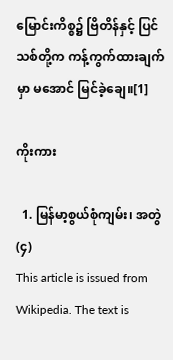မြောင်းကိစ္စ၌ ဗြိတိန်နှင့် ပြင်သစ်တို့က ကန့်ကွက်ထားချက်မှာ မအောင် မြင်ခဲ့ချေ။[1]

ကိုးကား

  1. မြန်မာ့စွယ်စုံကျမ်း၊ အတွဲ(၄)
This article is issued from Wikipedia. The text is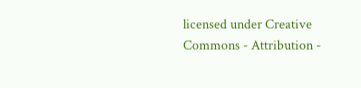licensed under Creative Commons - Attribution -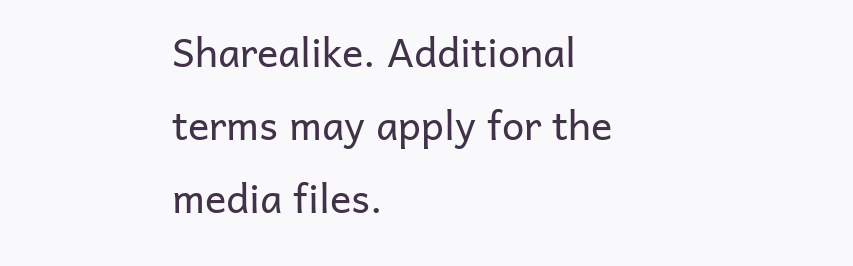Sharealike. Additional terms may apply for the media files.